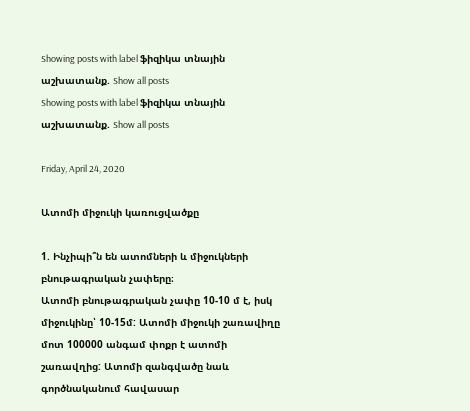Showing posts with label ֆիզիկա տնային աշխատանք. Show all posts
Showing posts with label ֆիզիկա տնային աշխատանք. Show all posts

Friday, April 24, 2020

Ատոմի միջուկի կառուցվածքը

1. Ինչիպի՞ն են ատոմների և միջուկների բնութագրական չափերը։
Ատոմի բնութագրական չափը 10-10 մ է, իսկ միջուկինը՝ 10-15մ: Ատոմի միջուկի շառավիղը մոտ 100000 անգամ փոքր է ատոմի շառավղից: Ատոմի զանգվածը նաև գործնականում հավասար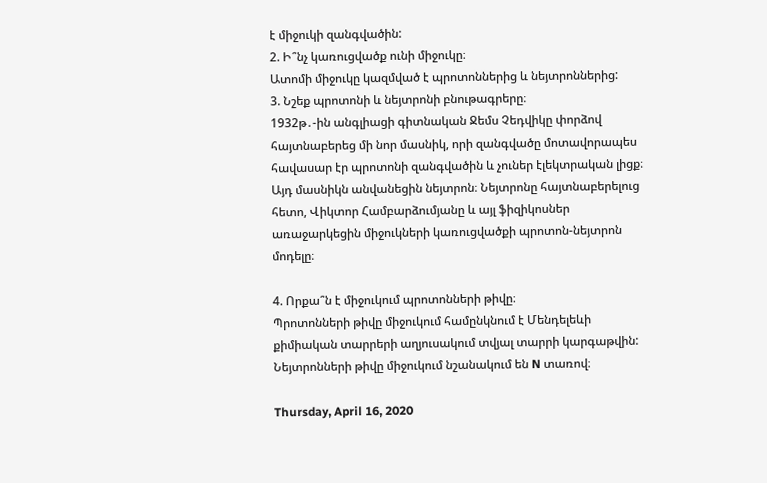է միջուկի զանգվածին:
2. Ի՞նչ կառուցվածք ունի միջուկը։
Ատոմի միջուկը կազմված է պրոտոններից և նեյտրոններից:
3. Նշեք պրոտոնի և նեյտրոնի բնութագրերը։
1932թ․-ին անգլիացի գիտնական Ջեմս Չեդվիկը փորձով հայտնաբերեց մի նոր մասնիկ, որի զանգվածը մոտավորապես հավասար էր պրոտոնի զանգվածին և չուներ էլեկտրական լիցք։ Այդ մասնիկն անվանեցին նեյտրոն։ Նեյտրոնը հայտնաբերելուց հետո, Վիկտոր Համբարձումյանը և այլ ֆիզիկոսներ առաջարկեցին միջուկների կառուցվածքի պրոտոն-նեյտրոն մոդելը։

4. Որքա՞ն է միջուկում պրոտոնների թիվը։
Պրոտոնների թիվը միջուկում համընկնում է Մենդելեևի քիմիական տարրերի աղյուսակում տվյալ տարրի կարգաթվին: Նեյտրոնների թիվը միջուկում նշանակում են N տառով։

Thursday, April 16, 2020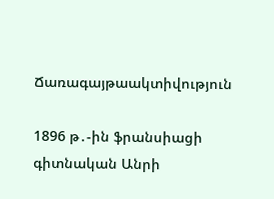Ճառագայթաակտիվություն

1896 թ․-ին ֆրանսիացի գիտնական Անրի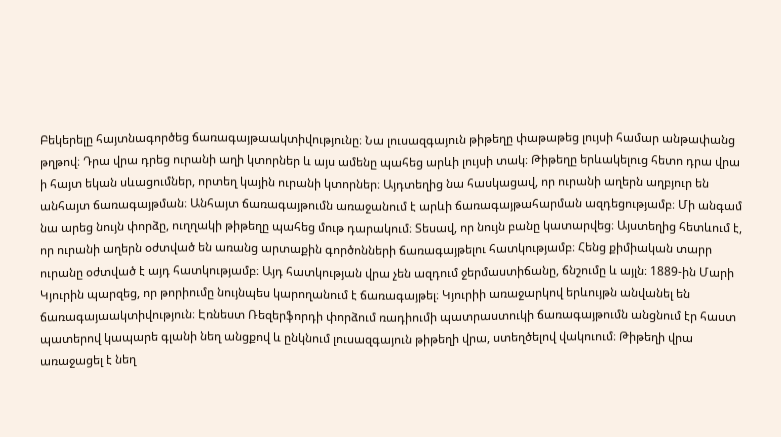Բեկերելը հայտնագործեց ճառագայթաակտիվությունը։ Նա լուսազգայուն թիթեղը փաթաթեց լույսի համար անթափանց թղթով։ Դրա վրա դրեց ուրանի աղի կտորներ և այս ամենը պահեց արևի լույսի տակ։ Թիթեղը երևակելուց հետո դրա վրա ի հայտ եկան սևացումներ, որտեղ կային ուրանի կտորներ։ Այդտեղից նա հասկացավ, որ ուրանի աղերն աղբյուր են անհայտ ճառագայթման։ Անհայտ ճառագայթումն առաջանում է արևի ճառագայթահարման ազդեցությամբ։ Մի անգամ նա արեց նույն փորձը, ուղղակի թիթեղը պահեց մութ դարակում։ Տեսավ, որ նույն բանը կատարվեց։ Այստեղից հետևում է, որ ուրանի աղերն օժտված են առանց արտաքին գործոնների ճառագայթելու հատկությամբ։ Հենց քիմիական տարր ուրանը օժտված է այդ հատկությամբ։ Այդ հատկության վրա չեն ազդում ջերմաստիճանը, ճնշումը և այլն։ 1889-ին Մարի Կյուրին պարզեց, որ թորիումը նույնպես կարողանում է ճառագայթել։ Կյուրիի առաջարկով երևույթն անվանել են ճառագայաակտիվություն։ Էռնեստ Ռեզերֆորդի փորձում ռադիումի պատրաստուկի ճառագայթումն անցնում էր հաստ պատերով կապարե գլանի նեղ անցքով և ընկնում լուսազգայուն թիթեղի վրա, ստեղծելով վակուում։ Թիթեղի վրա առաջացել է նեղ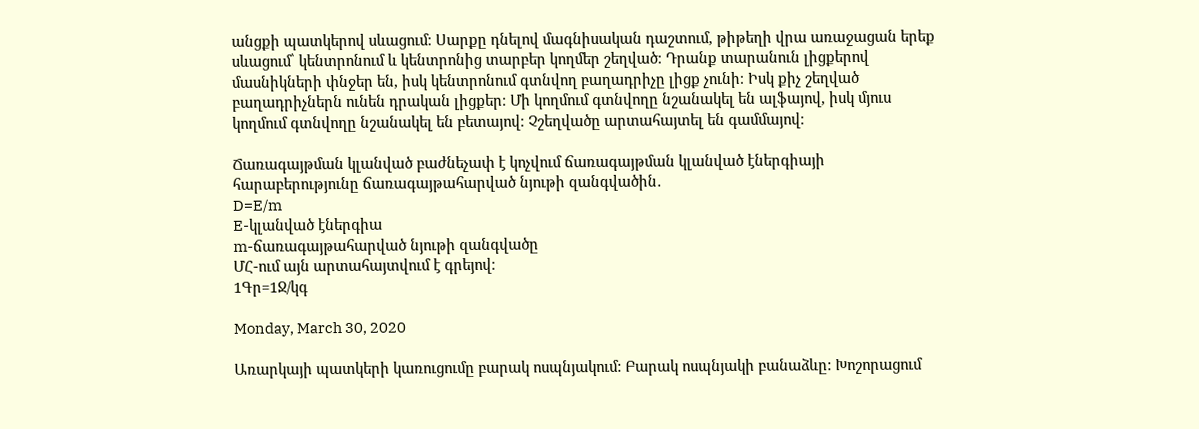անցքի պատկերով սևացում։ Սարքը դնելով մագնիսական դաշտում, թիթեղի վրա առաջացան երեք սևացում՝ կենտրոնում և կենտրոնից տարբեր կողմեր շեղված։ Դրանք տարանուն լիցքերով մասնիկների փնջեր են, իսկ կենտրոնում գտնվող բաղադրիչը լիցք չունի։ Իսկ քիչ շեղված բաղադրիչներն ունեն դրական լիցքեր։ Մի կողմում գտնվողը նշանակել են ալֆայով, իսկ մյուս կողմում գտնվողը նշանակել են բետայով։ Չշեղվածը արտահայտել են գամմայով։

Ճառագայթման կլանված բաժնեչափ է կոչվում ճառագայթման կլանված էներգիայի հարաբերությունը ճառագայթահարված նյութի զանգվածին․
D=E/m
E-կլանված էներգիա
m-ճառագայթահարված նյութի զանգվածը
ՄՀ-ում այն արտահայտվում է գրեյով։
1Գր=1Ջ/կգ

Monday, March 30, 2020

Առարկայի պատկերի կառուցումը բարակ ոսպնյակում: Բարակ ոսպնյակի բանաձևը: Խոշորացում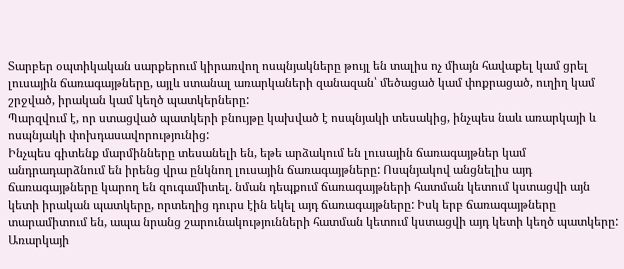Տարբեր օպտիկական սարքերում կիրառվող ոսպնյակները թույլ են տալիս ոչ միայն հավաքել կամ ցրել լուսային ճառագայթները, այլև ստանալ առարկաների զանազան՝ մեծացած կամ փոքրացած, ուղիղ կամ շրջված, իրական կամ կեղծ պատկերները:
Պարզվում է, որ ստացված պատկերի բնույթը կախված է ոսպնյակի տեսակից, ինչպես նաև առարկայի և ոսպնյակի փոխդասավորությունից:
Ինչպես գիտենք մարմինները տեսանելի են, եթե արձակում են լուսային ճառագայթներ կամ անդրադարձնում են իրենց վրա ընկնող լուսային ճառագայթները: Ոսպնյակով անցնելիս այդ ճառագայթները կարող են զուգամիտել. նման դեպքում ճառագայթների հատման կետում կստացվի այն կետի իրական պատկերը, որտեղից դուրս էին եկել այդ ճառագայթները: Իսկ երբ ճառագայթները տարամիտում են, ապա նրանց շարունակությունների հատման կետում կստացվի այդ կետի կեղծ պատկերը:
Առարկայի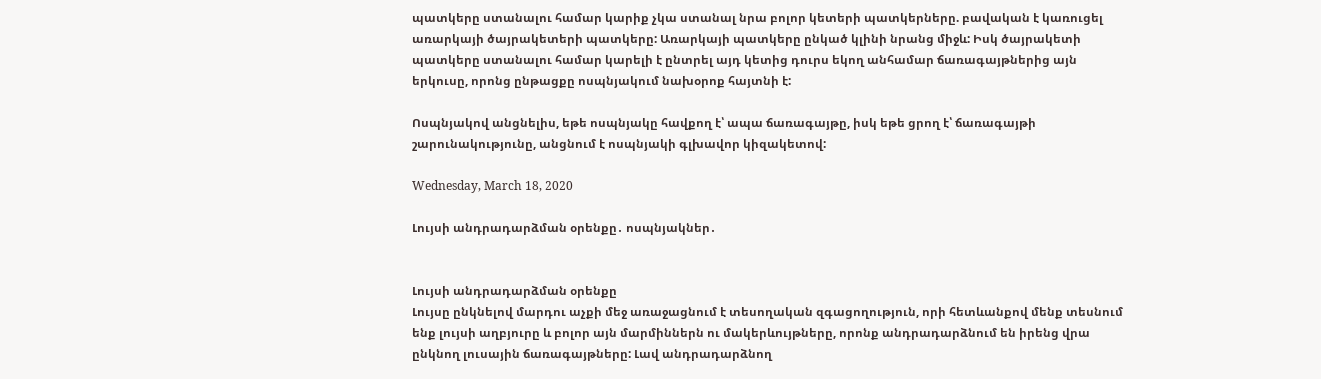պատկերը ստանալու համար կարիք չկա ստանալ նրա բոլոր կետերի պատկերները. բավական է կառուցել առարկայի ծայրակետերի պատկերը: Առարկայի պատկերը ընկած կլինի նրանց միջև: Իսկ ծայրակետի պատկերը ստանալու համար կարելի է ընտրել այդ կետից դուրս եկող անհամար ճառագայթներից այն երկուսը, որոնց ընթացքը ոսպնյակում նախօրոք հայտնի է:

Ոսպնյակով անցնելիս, եթե ոսպնյակը հավքող է՝ ապա ճառագայթը, իսկ եթե ցրող է՝ ճառագայթի շարունակությունը, անցնում է ոսպնյակի գլխավոր կիզակետով:

Wednesday, March 18, 2020

Լույսի անդրադարձման օրենքը․ ոսպնյակներ․


Լույսի անդրադարձման օրենքը
Լույսը ընկնելով մարդու աչքի մեջ առաջացնում է տեսողական զգացողություն, որի հետևանքով մենք տեսնում ենք լույսի աղբյուրը և բոլոր այն մարմիններն ու մակերևույթները, որոնք անդրադարձնում են իրենց վրա ընկնող լուսային ճառագայթները: Լավ անդրադարձնող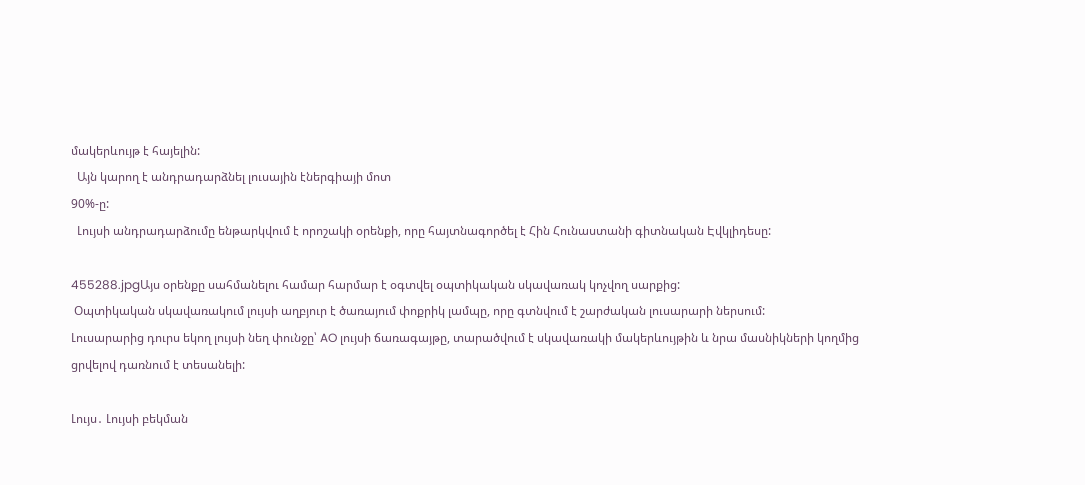մակերևույթ է հայելին:
  Այն կարող է անդրադարձնել լուսային էներգիայի մոտ
90%-ը:
  Լույսի անդրադարձումը ենթարկվում է որոշակի օրենքի, որը հայտնագործել է Հին Հունաստանի գիտնական Էվկլիդեսը:

455288.jpgԱյս օրենքը սահմանելու համար հարմար է օգտվել օպտիկական սկավառակ կոչվող սարքից:
 Օպտիկական սկավառակում լույսի աղբյուր է ծառայում փոքրիկ լամպը, որը գտնվում է շարժական լուսարարի ներսում:
Լուսարարից դուրս եկող լույսի նեղ փունջը՝ AO լույսի ճառագայթը, տարածվում է սկավառակի մակերևույթին և նրա մասնիկների կողմից ցրվելով դառնում է տեսանելի:

Լույս․ Լույսի բեկման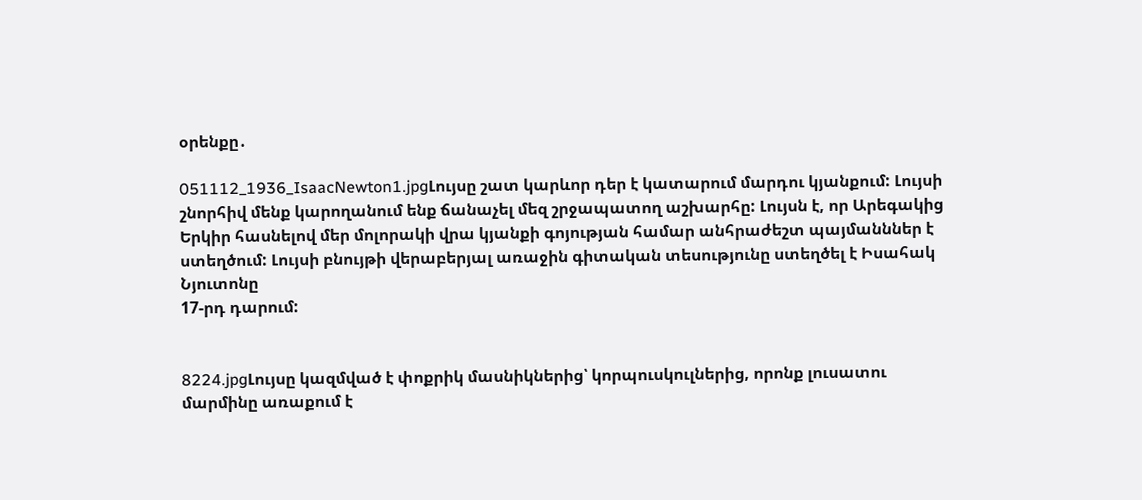օրենքը․

051112_1936_IsaacNewton1.jpgԼույսը շատ կարևոր դեր է կատարում մարդու կյանքում: Լույսի շնորհիվ մենք կարողանում ենք ճանաչել մեզ շրջապատող աշխարհը: Լույսն է, որ Արեգակից Երկիր հասնելով մեր մոլորակի վրա կյանքի գոյության համար անհրաժեշտ պայմանններ է ստեղծում: Լույսի բնույթի վերաբերյալ առաջին գիտական տեսությունը ստեղծել է Իսահակ Նյուտոնը
17-րդ դարում:


8224.jpgԼույսը կազմված է փոքրիկ մասնիկներից՝ կորպուսկուլներից, որոնք լուսատու մարմինը առաքում է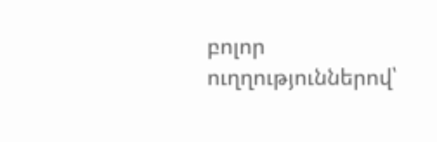բոլոր ուղղություններով՝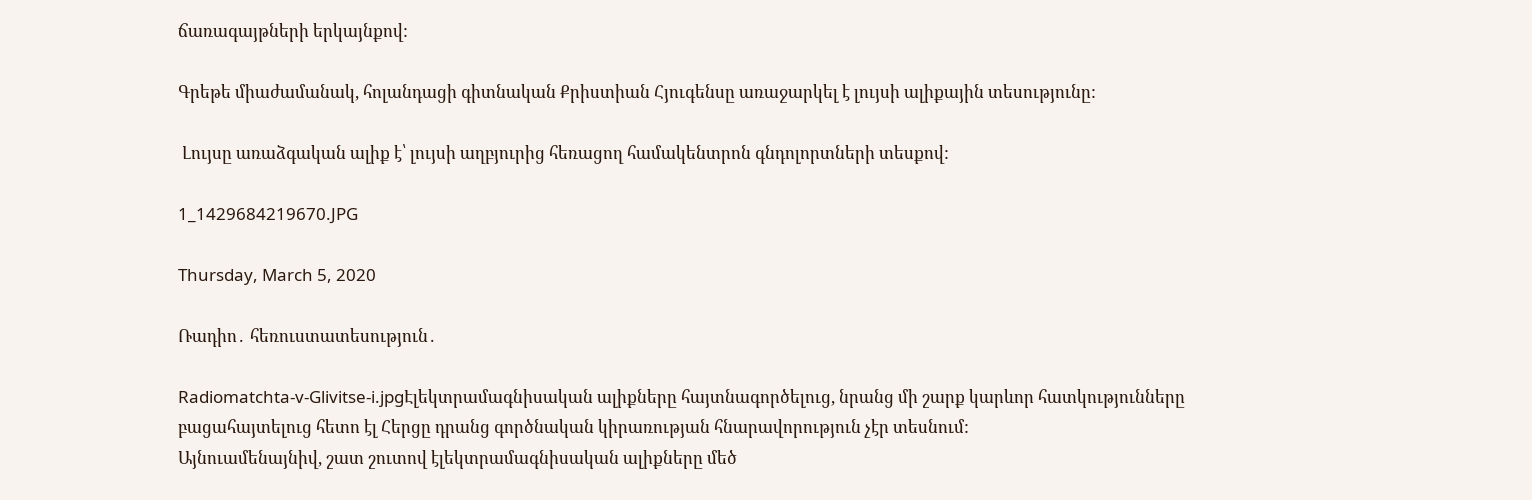ճառագայթների երկայնքով:

Գրեթե միաժամանակ, հոլանդացի գիտնական Քրիստիան Հյուգենսը առաջարկել է լույսի ալիքային տեսությունը:

 Լույսը առաձգական ալիք է՝ լույսի աղբյուրից հեռացող համակենտրոն գնդոլորտների տեսքով:

1_1429684219670.JPG

Thursday, March 5, 2020

Ռադիո․ հեռուստատեսություն․

Radiomatchta-v-Glivitse-i.jpgԷլեկտրամագնիսական ալիքները հայտնագործելուց, նրանց մի շարք կարևոր հատկությունները բացահայտելուց հետո էլ Հերցը դրանց գործնական կիրառության հնարավորություն չէր տեսնում:
Այնուամենայնիվ, շատ շուտով էլեկտրամագնիսական ալիքները մեծ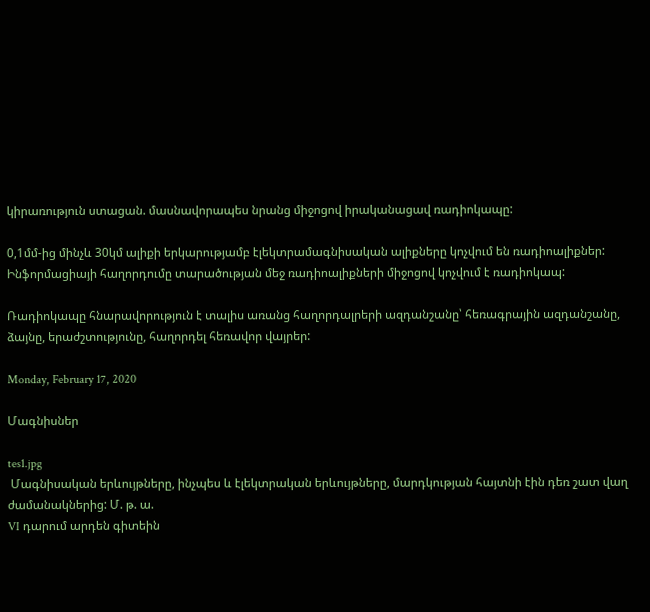կիրառություն ստացան. մասնավորապես նրանց միջոցով իրականացավ ռադիոկապը:

0,1մմ-ից մինչև 30կմ ալիքի երկարությամբ էլեկտրամագնիսական ալիքները կոչվում են ռադիոալիքներ:
Ինֆորմացիայի հաղորդումը տարածության մեջ ռադիոալիքների միջոցով կոչվում է ռադիոկապ:

Ռադիոկապը հնարավորություն է տալիս առանց հաղորդալրերի ազդանշանը՝ հեռագրային ազդանշանը, ձայնը, երաժշտությունը, հաղորդել հեռավոր վայրեր:

Monday, February 17, 2020

Մագնիսներ

tes1.jpg
 Մագնիսական երևույթները, ինչպես և էլեկտրական երևույթները, մարդկության հայտնի էին դեռ շատ վաղ ժամանակներից: Մ. թ. ա.
VI դարում արդեն գիտեին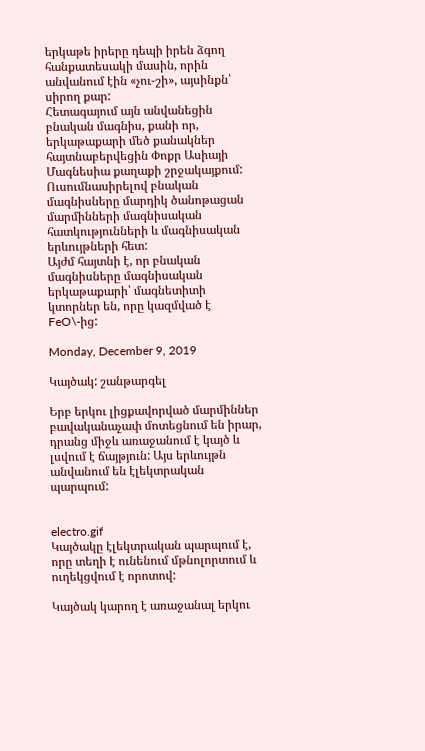երկաթե իրերը դեպի իրեն ձգող հանքատեսակի մասին, որին անվանում էին «չու-շի», այսինքն՝ սիրող քար:
Հետագայում այն անվանեցին բնական մագնիս, քանի որ, երկաթաքարի մեծ քանակներ հայտնաբերվեցին Փոքր Ասիայի Մագնեսիա քաղաքի շրջակայքում:
Ուսումնասիրելով բնական մագնիսները մարդիկ ծանոթացան մարմինների մագնիսական հատկությունների և մագնիսական երևույթների հետ:
Այժմ հայտնի է, որ բնական մագնիսները մագնիսական երկաթաքարի՝ մագնետիտի կտորներ են, որը կազմված է FeO\-ից:

Monday, December 9, 2019

Կայծակ: շանթարգել

Երբ երկու լիցքավորված մարմիններ բավականաչափ մոտեցնում են իրար, դրանց միջև առաջանում է կայծ և լսվում է ճայթյուն: Այս երևույթն անվանում են էլեկտրական պարպում:


electro.gif
Կայծակը էլեկտրական պարպում է, որը տեղի է ունենում մթնոլորտում և ուղեկցվում է որոտով:

Կայծակ կարող է առաջանալ երկու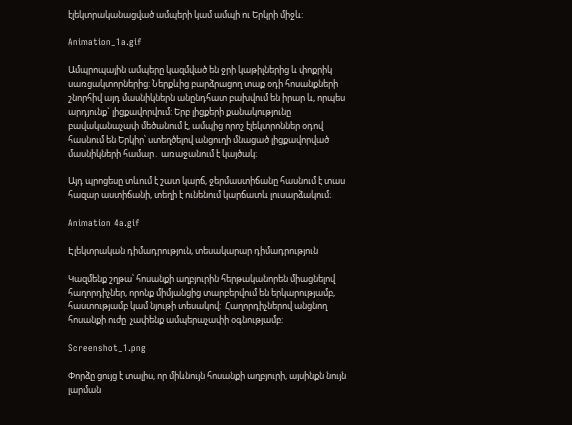էլեկտրականացված ամպերի կամ ամպի ու Երկրի միջև:

Animation_1a.gif

Ամպրոպային ամպերը կազմված են ջրի կաթիլներից և փոքրիկ սառցակտորներից: Ներքևից բարձրացող տաք օդի հոսանքների շնորհիվ այդ մասնիկներն անընդհատ բախվում են իրար և, որպես արդյունք` լիցքավորվում: Երբ լիցքերի քանակությունը բավականաչափ մեծանում է, ամպից որոշ էլեկտրոններ օդով հասնում են Երկիր՝ ստեղծելով անցուղի մնացած լիցքավորված մասնիկների համար․ առաջանում է կայծակ։

Այդ պրոցեսը տևում է շատ կարճ, ջերմաստիճանը հասնում է տաս հազար աստիճանի, տեղի է ունենում կարճատև լուսարձակում։

Animation 4a.gif

Էլեկտրական դիմադրություն, տեսակարար դիմադրություն

Կազմենք շղթա՝ հոսանքի աղբյուրին հերթականորեն միացնելով հաղորդիչներ, որոնք միմյանցից տարբերվում են երկարությամբ, հաստությամբ կամ նյութի տեսակով:  Հաղորդիչներով անցնող հոսանքի ուժը  չափենք ամպերաչափի օգնությամբ:

Screenshot_1.png

Փորձը ցույց է տալիս, որ միևնույն հոսանքի աղբյուրի, այսինքն նույն լարման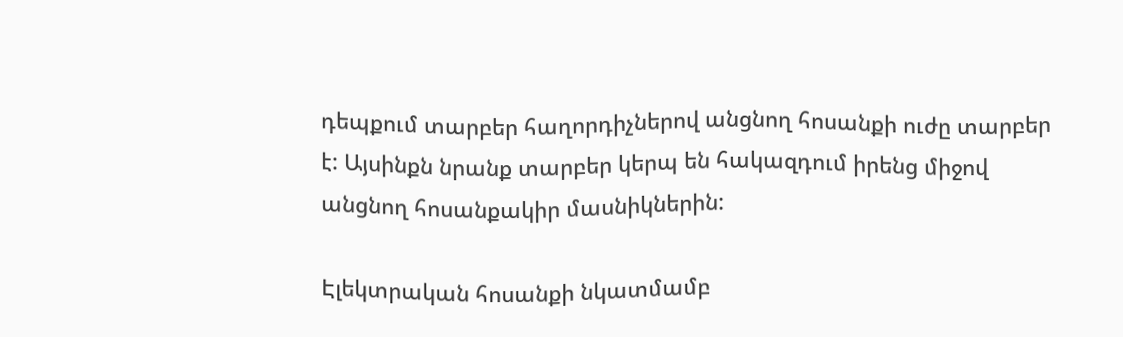դեպքում տարբեր հաղորդիչներով անցնող հոսանքի ուժը տարբեր է: Այսինքն նրանք տարբեր կերպ են հակազդում իրենց միջով անցնող հոսանքակիր մասնիկներին:

Էլեկտրական հոսանքի նկատմամբ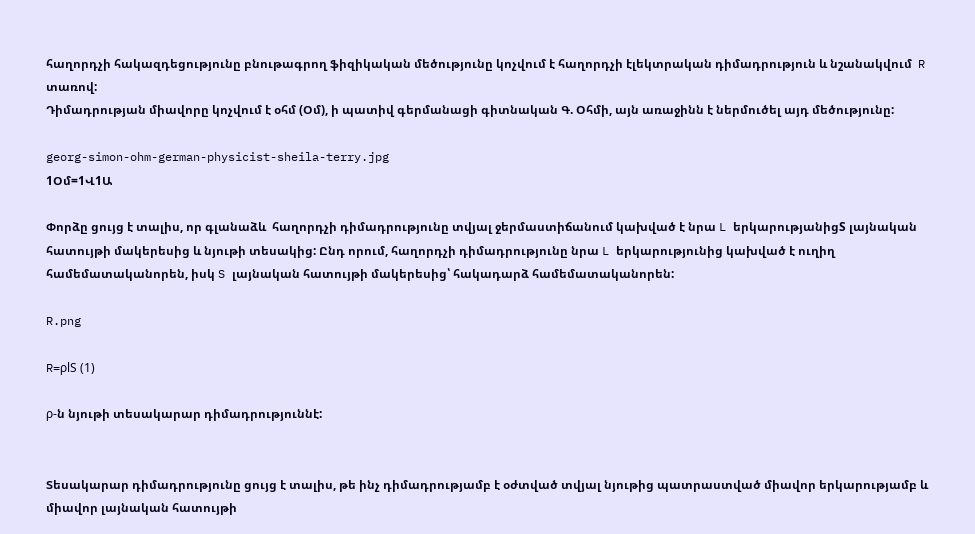հաղորդչի հակազդեցությունը բնութագրող ֆիզիկական մեծությունը կոչվում է հաղորդչի էլեկտրական դիմադրություն և նշանակվում  R տառով:
Դիմադրության միավորը կոչվում է օհմ (Օմ), ի պատիվ գերմանացի գիտնական Գ. Օհմի, այն առաջինն է ներմուծել այդ մեծությունը:

georg-simon-ohm-german-physicist-sheila-terry.jpg
1Օմ=1Վ1Ա

Փորձը ցույց է տալիս, որ գլանաձև  հաղորդչի դիմադրությունը տվյալ ջերմաստիճանում կախված է նրա L երկարությանիցS լայնական հատույթի մակերեսից և նյութի տեսակից: Ընդ որում, հաղորդչի դիմադրությունը նրա L երկարությունից կախված է ուղիղ համեմատականորեն, իսկ S լայնական հատույթի մակերեսից՝ հակադարձ համեմատականորեն:

R.png

R=ρlS (1)

ρ-ն նյութի տեսակարար դիմադրություննէ:


Տեսակարար դիմադրությունը ցույց է տալիս, թե ինչ դիմադրությամբ է օժտված տվյալ նյութից պատրաստված միավոր երկարությամբ և միավոր լայնական հատույթի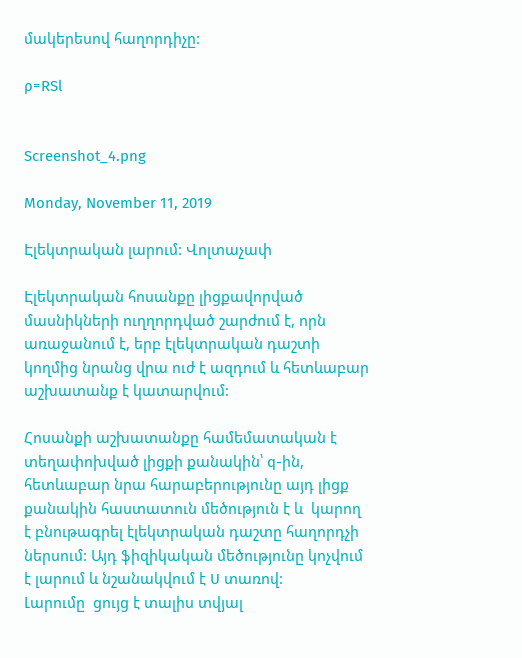մակերեսով հաղորդիչը:

ρ=RSl


Screenshot_4.png

Monday, November 11, 2019

Էլեկտրական լարում: Վոլտաչափ

Էլեկտրական հոսանքը լիցքավորված մասնիկների ուղղորդված շարժում է, որն առաջանում է, երբ էլեկտրական դաշտի կողմից նրանց վրա ուժ է ազդում և հետևաբար աշխատանք է կատարվում:

Հոսանքի աշխատանքը համեմատական է տեղափոխված լիցքի քանակին՝ q-ին, հետևաբար նրա հարաբերությունը այդ լիցք քանակին հաստատուն մեծություն է և  կարող է բնութագրել էլեկտրական դաշտը հաղորդչի ներսում: Այդ ֆիզիկական մեծությունը կոչվում է լարում և նշանակվում է U տառով:
Լարումը  ցույց է տալիս տվյալ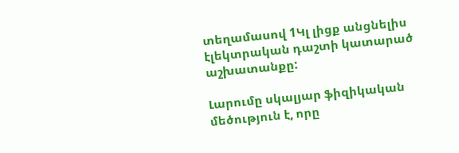տեղամասով 1Կլ լիցք անցնելիս էլեկտրական դաշտի կատարած աշխատանքը:

Լարումը սկալյար ֆիզիկական մեծություն է, որը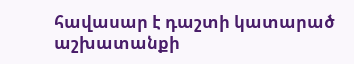հավասար է դաշտի կատարած աշխատանքի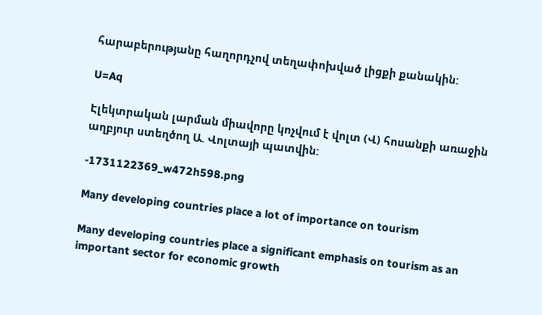հարաբերությանը հաղորդչով տեղափոխված լիցքի քանակին:

U=Aq

Էլեկտրական լարման միավորը կոչվում է վոլտ (Վ) հոսանքի առաջին աղբյուր ստեղծող Ա. Վոլտայի պատվին:

-1731122369_w472h598.png

Many developing countries place a lot of importance on tourism

Many developing countries place a significant emphasis on tourism as an important sector for economic growth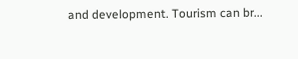and development. Tourism can br...